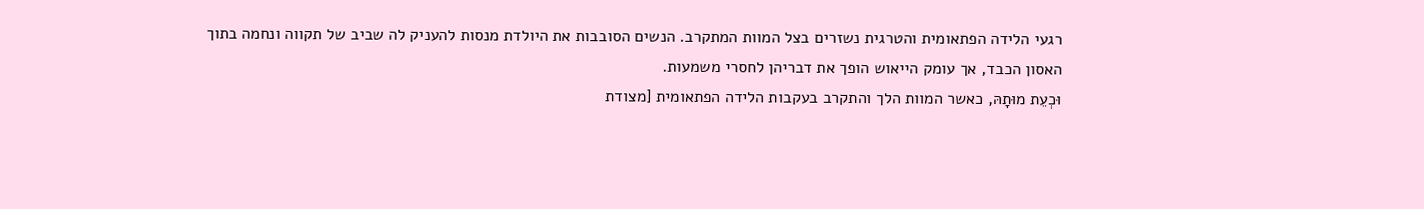רגעי הלידה הפתאומית והטרגית נשזרים בצל המוות המתקרב. הנשים הסובבות את היולדת מנסות להעניק לה שביב של תקווה ונחמה בתוך האסון הכבד, אך עומק הייאוש הופך את דבריהן לחסרי משמעות.
וּכְעֵת מוּתָהּ, כאשר המוות הלך והתקרב בעקבות הלידה הפתאומית [מצודת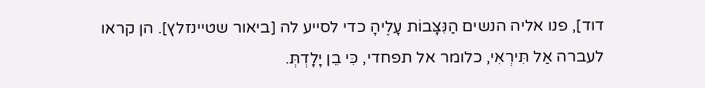דוד], פנו אליה הנשים הַנִּצָּבוֹת עָלֶיהָ כדי לסייע לה [ביאור שטיינזלץ]. הן קראו לעברה אַל תִּירְאִי, כלומר אל תפחדי, כִּי בֵן יָלָדְתְּ.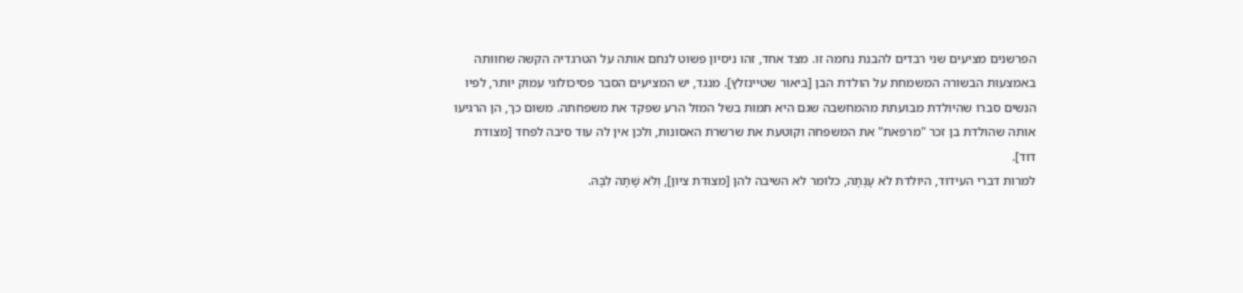הפרשנים מציעים שני רבדים להבנת נחמה זו. מצד אחד, זהו ניסיון פשוט לנחם אותה על הטרגדיה הקשה שחוותה באמצעות הבשורה המשמחת על הולדת הבן [ביאור שטיינזלץ]. מנגד, יש המציעים הסבר פסיכולוגי עמוק יותר, לפיו הנשים סברו שהיולדת מבועתת מהמחשבה שגם היא תמות בשל המזל הרע שפקד את משפחתה. משום כך, הן הרגיעו אותה שהולדת בן זכר "מרפאת" את המשפחה וקוטעת את שרשרת האסונות, ולכן אין לה עוד סיבה לפחד [מצודת דוד].
למרות דברי העידוד, היולדת לֹא עָנְתָה, כלומר לא השיבה להן [מצודת ציון], וְלֹא שָׁתָה לִבָּהּ.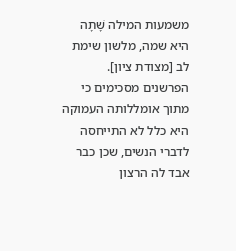משמעות המילה שָׁתָה היא שמה, מלשון שימת לב [מצודת ציון]. הפרשנים מסכימים כי מתוך אומללותה העמוקה היא כלל לא התייחסה לדברי הנשים, שכן כבר אבד לה הרצון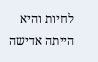לחיות והיא הייתה אדישה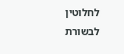לחלוטין לבשורת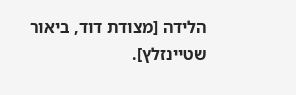הלידה [מצודת דוד, ביאור שטיינזלץ].